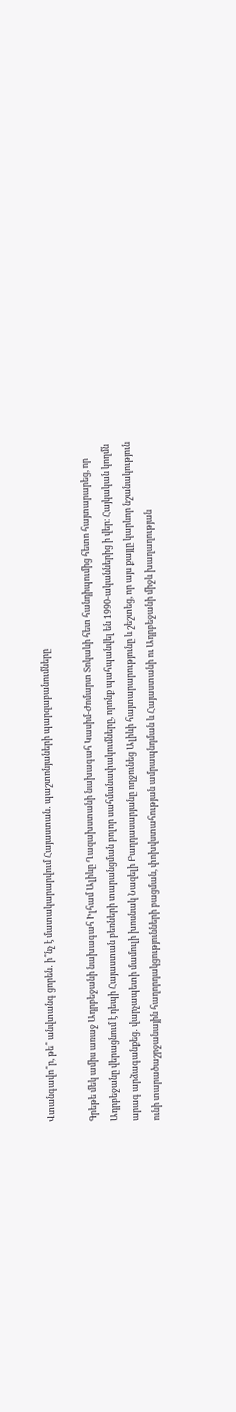Վտանգավո՞ր, թե՞ անվտանգ ցորեն․ ի՞նչ է մատակարարվում Հայաստան․ պաշտոնյաների պարզաբանումները

Գրեթե մեկ ամիս առաջ Ադրբեջանի նախագահ Իլհամ Ալիևը Ղազախստանի նախագահ Կասիմ-Ժոմարտ Տոկաևի հետ հանդիպումից հետո հայտարարեց, որ Ադրբեջանը վերացնում է դեպի Հայաստան բեռների տարանցման բոլոր սահմանափակումները, որոնք պահպանվել են 1990-ականներից ի վեր։ Հայկական կողմն արագ արձագանքեց․ վարչապետի մամուլի խոսնակ Նազելի Բաղդասարյանը ողջունեց Ալիևի հայտարարությունը և շեշտեց, որ այս քայլը կարևոր նշանակություն ունի տարածաշրջանային հաղորդակցությունների բացման, փոխվստահության ամրապնդման և Հայաստանի ու Ադրբեջանի միջև խաղաղության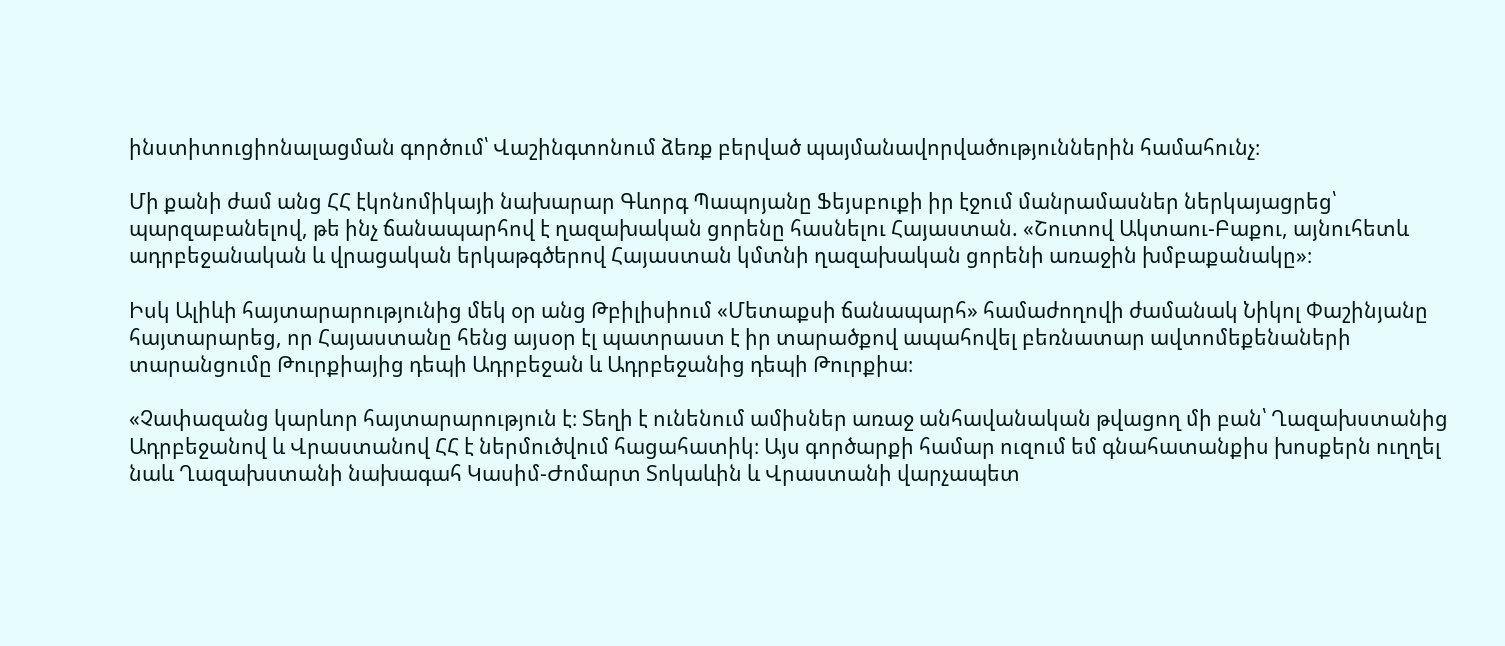ինստիտուցիոնալացման գործում՝ Վաշինգտոնում ձեռք բերված պայմանավորվածություններին համահունչ։

Մի քանի ժամ անց ՀՀ էկոնոմիկայի նախարար Գևորգ Պապոյանը Ֆեյսբուքի իր էջում մանրամասներ ներկայացրեց՝ պարզաբանելով, թե ինչ ճանապարհով է ղազախական ցորենը հասնելու Հայաստան. «Շուտով Ակտաու-Բաքու, այնուհետև ադրբեջանական և վրացական երկաթգծերով Հայաստան կմտնի ղազախական ցորենի առաջին խմբաքանակը»։

Իսկ Ալիևի հայտարարությունից մեկ օր անց Թբիլիսիում «Մետաքսի ճանապարհ» համաժողովի ժամանակ Նիկոլ Փաշինյանը հայտարարեց, որ Հայաստանը հենց այսօր էլ պատրաստ է իր տարածքով ապահովել բեռնատար ավտոմեքենաների տարանցումը Թուրքիայից դեպի Ադրբեջան և Ադրբեջանից դեպի Թուրքիա։

«Չափազանց կարևոր հայտարարություն է։ Տեղի է ունենում ամիսներ առաջ անհավանական թվացող մի բան՝ Ղազախստանից Ադրբեջանով և Վրաստանով ՀՀ է ներմուծվում հացահատիկ։ Այս գործարքի համար ուզում եմ գնահատանքիս խոսքերն ուղղել նաև Ղազախստանի նախագահ Կասիմ-Ժոմարտ Տոկաևին և Վրաստանի վարչապետ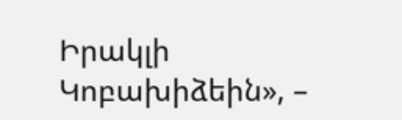Իրակլի Կոբախիձեին», –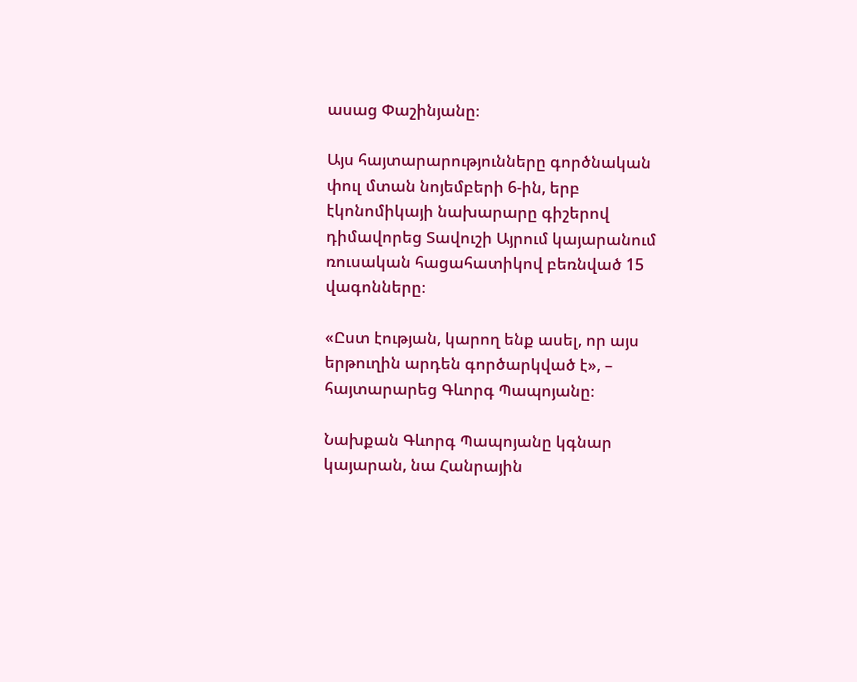ասաց Փաշինյանը։

Այս հայտարարությունները գործնական փուլ մտան նոյեմբերի 6-ին, երբ էկոնոմիկայի նախարարը գիշերով դիմավորեց Տավուշի Այրում կայարանում ռուսական հացահատիկով բեռնված 15 վագոնները։

«Ըստ էության, կարող ենք ասել, որ այս երթուղին արդեն գործարկված է», – հայտարարեց Գևորգ Պապոյանը։

Նախքան Գևորգ Պապոյանը կգնար կայարան, նա Հանրային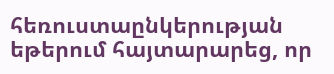հեռուստաընկերության եթերում հայտարարեց, որ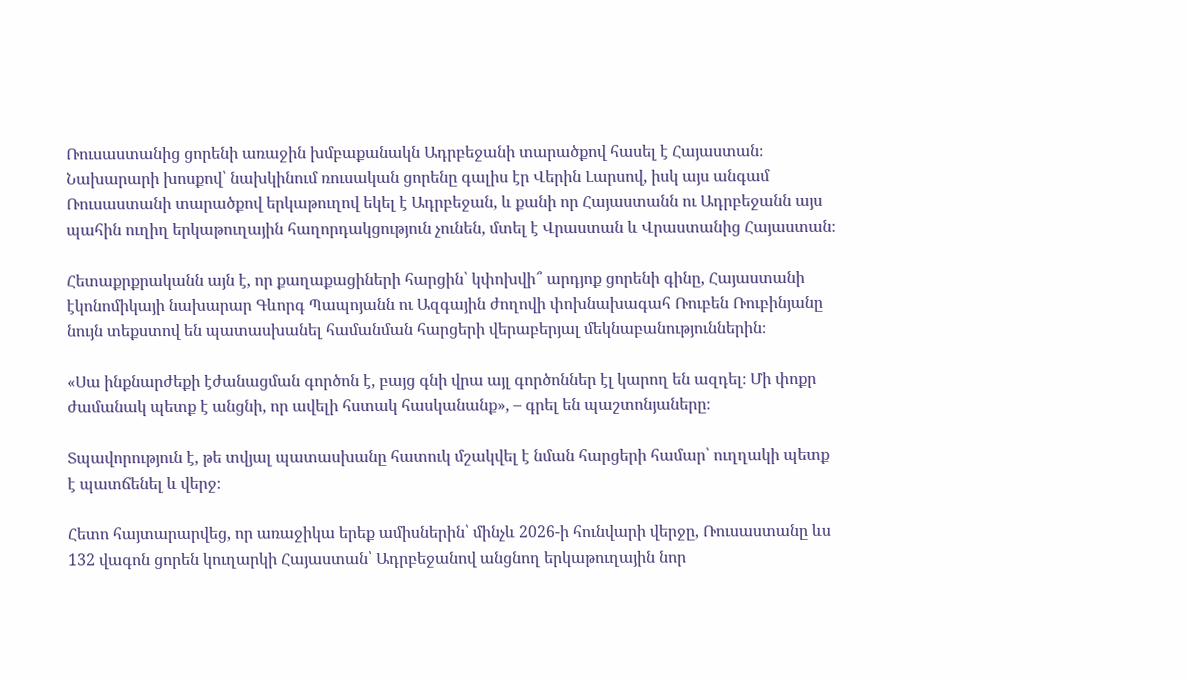Ռուսաստանից ցորենի առաջին խմբաքանակն Ադրբեջանի տարածքով հասել է Հայաստան։ Նախարարի խոսքով՝ նախկինում ռուսական ցորենը գալիս էր Վերին Լարսով, իսկ այս անգամ Ռուսաստանի տարածքով երկաթուղով եկել է Ադրբեջան, և քանի որ Հայաստանն ու Ադրբեջանն այս պահին ուղիղ երկաթուղային հաղորդակցություն չունեն, մտել է Վրաստան և Վրաստանից Հայաստան։

Հետաքրքրականն այն է, որ քաղաքացիների հարցին՝ կփոխվի՞ արդյոք ցորենի գինը, Հայաստանի էկոնոմիկայի նախարար Գևորգ Պապոյանն ու Ազգային ժողովի փոխնախագահ Ռուբեն Ռուբինյանը նույն տեքստով են պատասխանել համանման հարցերի վերաբերյալ մեկնաբանություններին։

«Սա ինքնարժեքի էժանացման գործոն է, բայց գնի վրա այլ գործոններ էլ կարող են ազդել։ Մի փոքր ժամանակ պետք է անցնի, որ ավելի հստակ հասկանանք», – գրել են պաշտոնյաները։

Տպավորություն է, թե տվյալ պատասխանը հատուկ մշակվել է նման հարցերի համար՝ ուղղակի պետք է պատճենել և վերջ։

Հետո հայտարարվեց, որ առաջիկա երեք ամիսներին՝ մինչև 2026-ի հունվարի վերջը, Ռուսաստանը ևս 132 վագոն ցորեն կուղարկի Հայաստան՝ Ադրբեջանով անցնող երկաթուղային նոր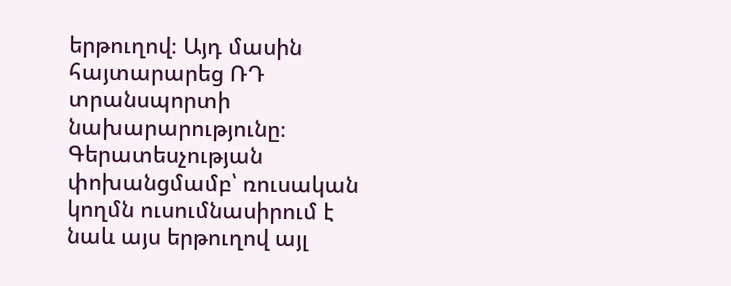երթուղով։ Այդ մասին հայտարարեց ՌԴ տրանսպորտի նախարարությունը։ Գերատեսչության փոխանցմամբ՝ ռուսական կողմն ուսումնասիրում է նաև այս երթուղով այլ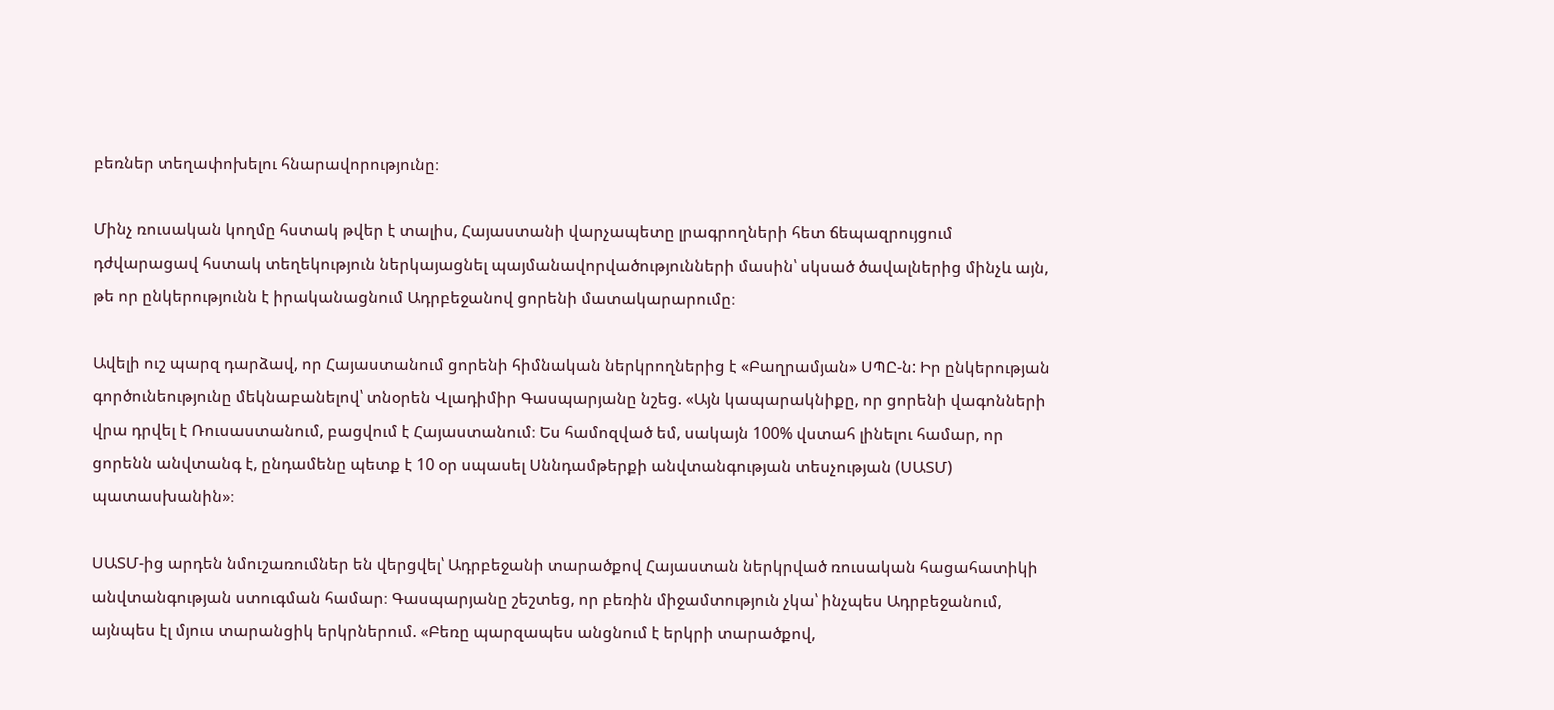բեռներ տեղափոխելու հնարավորությունը։

Մինչ ռուսական կողմը հստակ թվեր է տալիս, Հայաստանի վարչապետը լրագրողների հետ ճեպազրույցում դժվարացավ հստակ տեղեկություն ներկայացնել պայմանավորվածությունների մասին՝ սկսած ծավալներից մինչև այն, թե որ ընկերությունն է իրականացնում Ադրբեջանով ցորենի մատակարարումը։

Ավելի ուշ պարզ դարձավ, որ Հայաստանում ցորենի հիմնական ներկրողներից է «Բաղրամյան» ՍՊԸ-ն: Իր ընկերության գործունեությունը մեկնաբանելով՝ տնօրեն Վլադիմիր Գասպարյանը նշեց. «Այն կապարակնիքը, որ ցորենի վագոնների վրա դրվել է Ռուսաստանում, բացվում է Հայաստանում։ Ես համոզված եմ, սակայն 100% վստահ լինելու համար, որ ցորենն անվտանգ է, ընդամենը պետք է 10 օր սպասել Սննդամթերքի անվտանգության տեսչության (ՍԱՏՄ) պատասխանին»։

ՍԱՏՄ-ից արդեն նմուշառումներ են վերցվել՝ Ադրբեջանի տարածքով Հայաստան ներկրված ռուսական հացահատիկի անվտանգության ստուգման համար։ Գասպարյանը շեշտեց, որ բեռին միջամտություն չկա՝ ինչպես Ադրբեջանում, այնպես էլ մյուս տարանցիկ երկրներում. «Բեռը պարզապես անցնում է երկրի տարածքով,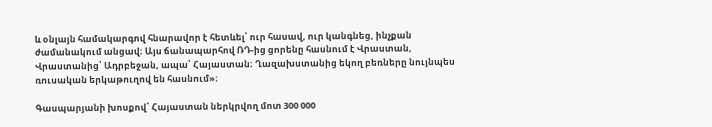և օնլայն համակարգով հնարավոր է հետևել՝ ուր հասավ, ուր կանգնեց, ինչքան ժամանակում անցավ։ Այս ճանապարհով ՌԴ-ից ցորենը հասնում է Վրաստան, Վրաստանից՝ Ադրբեջան, ապա՝ Հայաստան։ Ղազախստանից եկող բեռները նույնպես ռուսական երկաթուղով են հասնում»։

Գասպարյանի խոսքով՝ Հայաստան ներկրվող մոտ 300 000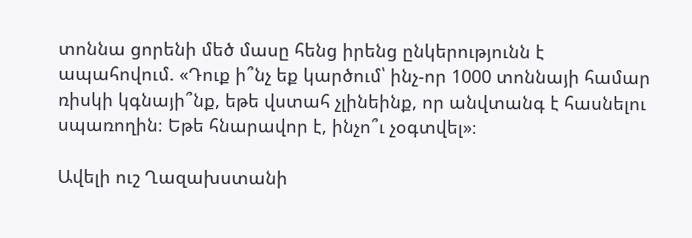տոննա ցորենի մեծ մասը հենց իրենց ընկերությունն է ապահովում. «Դուք ի՞նչ եք կարծում՝ ինչ-որ 1000 տոննայի համար ռիսկի կգնայի՞նք, եթե վստահ չլինեինք, որ անվտանգ է հասնելու սպառողին։ Եթե հնարավոր է, ինչո՞ւ չօգտվել»։

Ավելի ուշ Ղազախստանի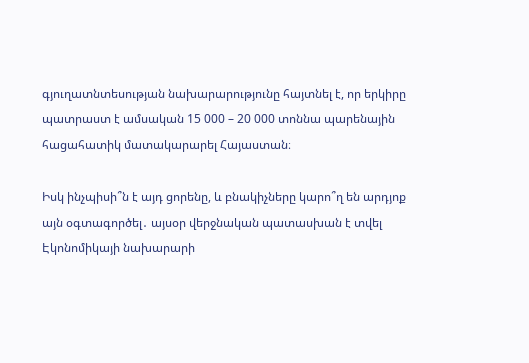գյուղատնտեսության նախարարությունը հայտնել է, որ երկիրը պատրաստ է ամսական 15 000 – 20 000 տոննա պարենային հացահատիկ մատակարարել Հայաստան։

Իսկ ինչպիսի՞ն է այդ ցորենը, և բնակիչները կարո՞ղ են արդյոք այն օգտագործել․ այսօր վերջնական պատասխան է տվել Էկոնոմիկայի նախարարի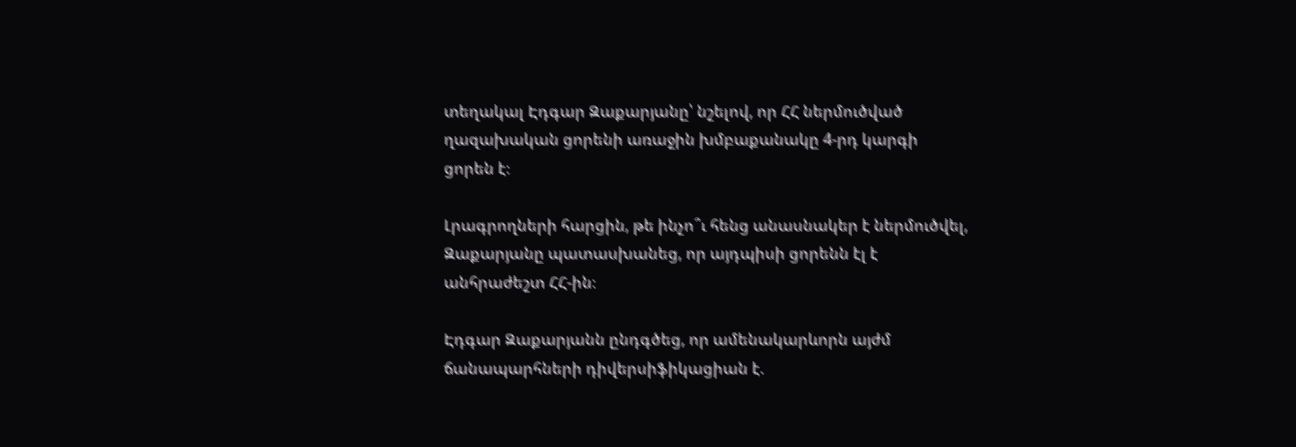տեղակալ Էդգար Զաքարյանը՝ նշելով, որ ՀՀ ներմուծված ղազախական ցորենի առաջին խմբաքանակը 4-րդ կարգի ցորեն է։

Լրագրողների հարցին, թե ինչո՞ւ հենց անասնակեր է ներմուծվել, Զաքարյանը պատասխանեց, որ այդպիսի ցորենն էլ է անհրաժեշտ ՀՀ-ին։

Էդգար Զաքարյանն ընդգծեց, որ ամենակարևորն այժմ ճանապարհների դիվերսիֆիկացիան է.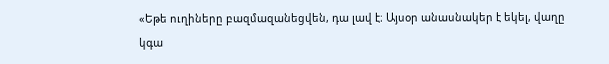«Եթե ուղիները բազմազանեցվեն, դա լավ է։ Այսօր անասնակեր է եկել, վաղը կգա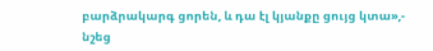բարձրակարգ ցորեն, և դա էլ կյանքը ցույց կտա»,- նշեց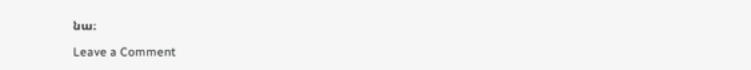նա։

Leave a Comment